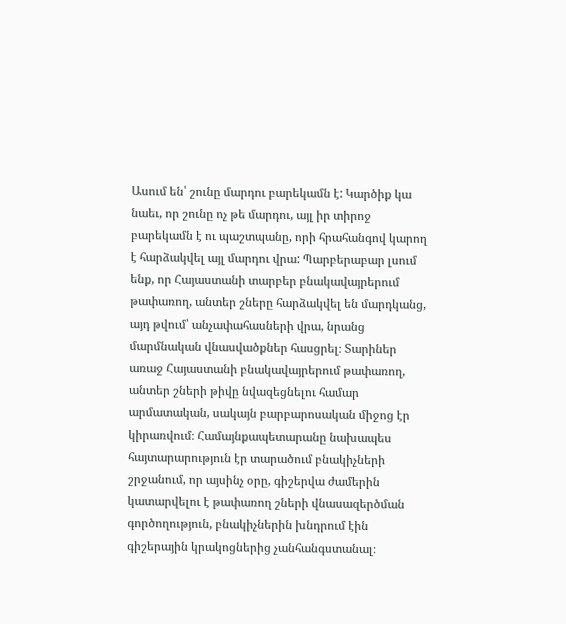Ասում են՝ շունը մարդու բարեկամն է: Կարծիք կա նաեւ, որ շունը ոչ թե մարդու, այլ իր տիրոջ բարեկամն է ու պաշտպանը, որի հրահանգով կարող է հարձակվել այլ մարդու վրա: Պարբերաբար լսում ենք, որ Հայաստանի տարբեր բնակավայրերում թափառող, անտեր շները հարձակվել են մարդկանց, այդ թվում՝ անչափահասների վրա, նրանց մարմնական վնասվածքներ հասցրել։ Տարիներ առաջ Հայաստանի բնակավայրերում թափառող, անտեր շների թիվը նվազեցնելու համար արմատական, սակայն բարբարոսական միջոց էր կիրառվում։ Համայնքապետարանը նախապես հայտարարություն էր տարածում բնակիչների շրջանում, որ այսինչ օրը, գիշերվա ժամերին կատարվելու է թափառող շների վնասազերծման գործողություն, բնակիչներին խնդրում էին գիշերային կրակոցներից չանհանգստանալ։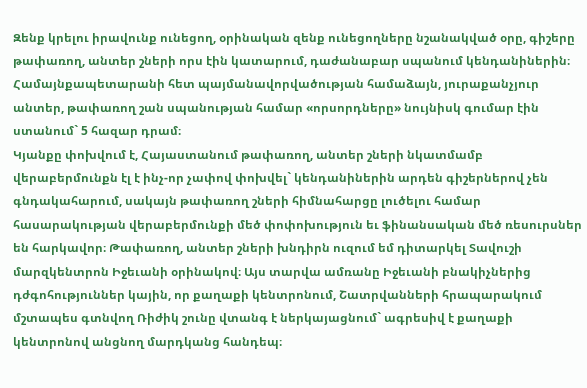Զենք կրելու իրավունք ունեցող, օրինական զենք ունեցողները նշանակված օրը, գիշերը թափառող, անտեր շների որս էին կատարում, դաժանաբար սպանում կենդանիներին։ Համայնքապետարանի հետ պայմանավորվածության համաձայն, յուրաքանչյուր անտեր, թափառող շան սպանության համար «որսորդները» նույնիսկ գումար էին ստանում` 5 հազար դրամ։
Կյանքը փոխվում է, Հայաստանում թափառող, անտեր շների նկատմամբ վերաբերմունքն էլ է ինչ-որ չափով փոխվել` կենդանիներին արդեն գիշերներով չեն գնդակահարում, սակայն թափառող շների հիմնահարցը լուծելու համար հասարակության վերաբերմունքի մեծ փոփոխություն եւ ֆինանսական մեծ ռեսուրսներ են հարկավոր։ Թափառող, անտեր շների խնդիրն ուզում եմ դիտարկել Տավուշի մարզկենտրոն Իջեւանի օրինակով։ Այս տարվա ամռանը Իջեւանի բնակիչներից դժգոհություններ կային, որ քաղաքի կենտրոնում, Շատրվանների հրապարակում մշտապես գտնվող Ռիժիկ շունը վտանգ է ներկայացնում` ագրեսիվ է քաղաքի կենտրոնով անցնող մարդկանց հանդեպ։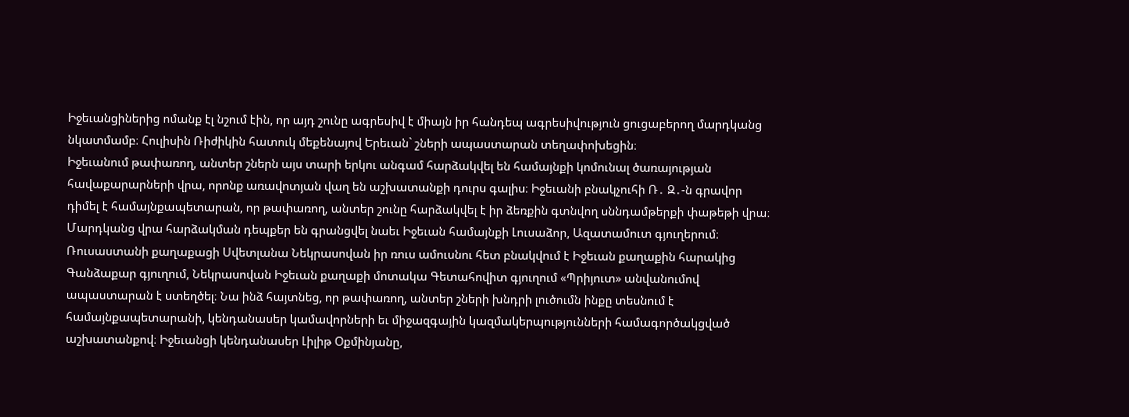Իջեւանցիներից ոմանք էլ նշում էին, որ այդ շունը ագրեսիվ է միայն իր հանդեպ ագրեսիվություն ցուցաբերող մարդկանց նկատմամբ։ Հուլիսին Ռիժիկին հատուկ մեքենայով Երեւան` շների ապաստարան տեղափոխեցին։
Իջեւանում թափառող, անտեր շներն այս տարի երկու անգամ հարձակվել են համայնքի կոմունալ ծառայության հավաքարարների վրա, որոնք առավոտյան վաղ են աշխատանքի դուրս գալիս։ Իջեւանի բնակչուհի Ռ․ Զ․-ն գրավոր դիմել է համայնքապետարան, որ թափառող, անտեր շունը հարձակվել է իր ձեռքին գտնվող սննդամթերքի փաթեթի վրա։ Մարդկանց վրա հարձակման դեպքեր են գրանցվել նաեւ Իջեւան համայնքի Լուսաձոր, Ազատամուտ գյուղերում։
Ռուսաստանի քաղաքացի Սվետլանա Նեկրասովան իր ռուս ամուսնու հետ բնակվում է Իջեւան քաղաքին հարակից Գանձաքար գյուղում, Նեկրասովան Իջեւան քաղաքի մոտակա Գետահովիտ գյուղում «Պրիյուտ» անվանումով ապաստարան է ստեղծել։ Նա ինձ հայտնեց, որ թափառող, անտեր շների խնդրի լուծումն ինքը տեսնում է համայնքապետարանի, կենդանասեր կամավորների եւ միջազգային կազմակերպությունների համագործակցված աշխատանքով։ Իջեւանցի կենդանասեր Լիլիթ Օքմինյանը,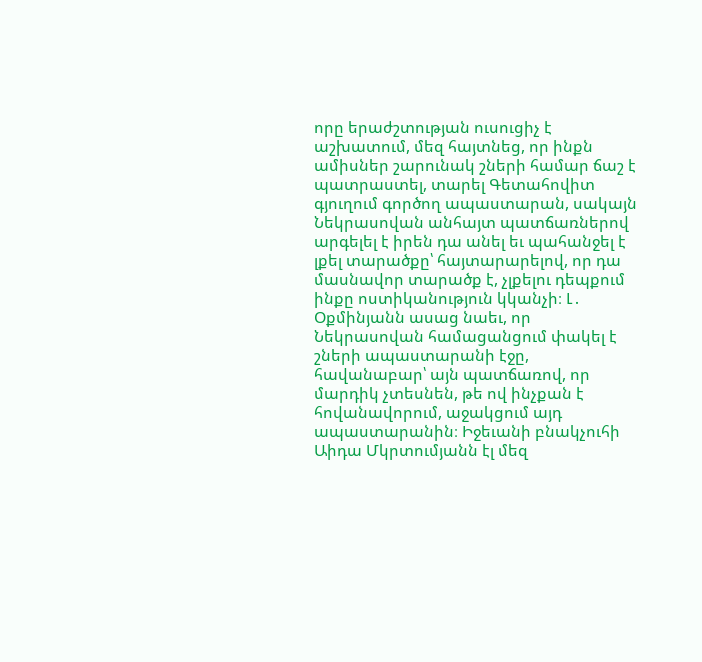որը երաժշտության ուսուցիչ է աշխատում, մեզ հայտնեց, որ ինքն ամիսներ շարունակ շների համար ճաշ է պատրաստել, տարել Գետահովիտ գյուղում գործող ապաստարան, սակայն Նեկրասովան անհայտ պատճառներով արգելել է իրեն դա անել եւ պահանջել է լքել տարածքը՝ հայտարարելով, որ դա մասնավոր տարածք է, չլքելու դեպքում ինքը ոստիկանություն կկանչի։ Լ․ Օքմինյանն ասաց նաեւ, որ Նեկրասովան համացանցում փակել է շների ապաստարանի էջը, հավանաբար՝ այն պատճառով, որ մարդիկ չտեսնեն, թե ով ինչքան է հովանավորում, աջակցում այդ ապաստարանին։ Իջեւանի բնակչուհի Աիդա Մկրտումյանն էլ մեզ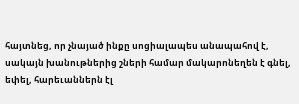հայտնեց, որ չնայած ինքը սոցիալապես անապահով է, սակայն խանութներից շների համար մակարոնեղեն է գնել, եփել, հարեւաններն էլ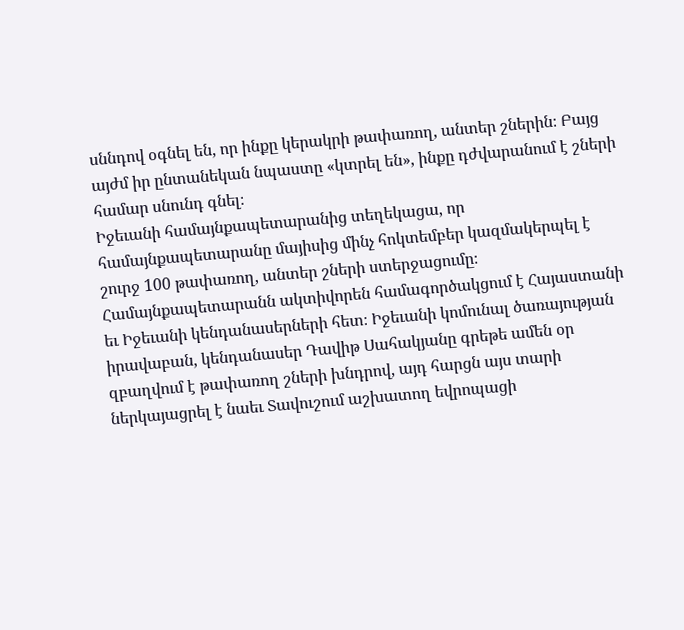սննդով օգնել են, որ ինքը կերակրի թափառող, անտեր շներին։ Բայց այժմ իր ընտանեկան նպաստը «կտրել են», ինքը դժվարանում է շների համար սնունդ գնել։
Իջեւանի համայնքապետարանից տեղեկացա, որ համայնքապետարանը մայիսից մինչ հոկտեմբեր կազմակերպել է շուրջ 100 թափառող, անտեր շների ստերջացումը։ Համայնքապետարանն ակտիվորեն համագործակցում է Հայաստանի եւ Իջեւանի կենդանասերների հետ։ Իջեւանի կոմունալ ծառայության իրավաբան, կենդանասեր Դավիթ Սահակյանը գրեթե ամեն օր զբաղվում է թափառող շների խնդրով, այդ հարցն այս տարի ներկայացրել է նաեւ Տավուշում աշխատող եվրոպացի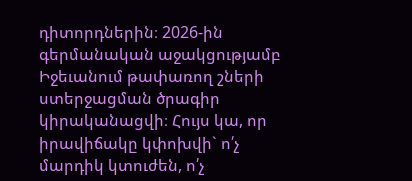դիտորդներին։ 2026-ին գերմանական աջակցությամբ Իջեւանում թափառող շների ստերջացման ծրագիր կիրականացվի։ Հույս կա, որ իրավիճակը կփոխվի` ո՛չ մարդիկ կտուժեն, ո՛չ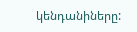կենդանիները: